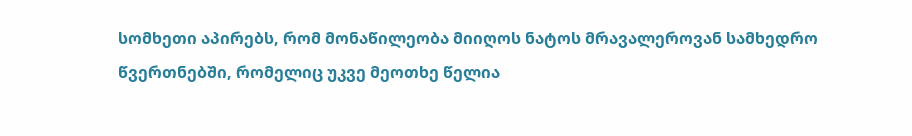სომხეთი აპირებს, რომ მონაწილეობა მიიღოს ნატოს მრავალეროვან სამხედრო წვერთნებში, რომელიც უკვე მეოთხე წელია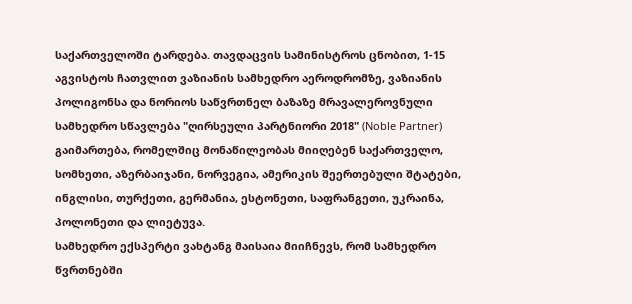საქართველოში ტარდება. თავდაცვის სამინისტროს ცნობით, 1-15 აგვისტოს ჩათვლით ვაზიანის სამხედრო აეროდრომზე, ვაზიანის პოლიგონსა და ნორიოს საწვრთნელ ბაზაზე მრავალეროვნული სამხედრო სწავლება "ღირსეული პარტნიორი 2018" (Noble Partner) გაიმართება, რომელშიც მონაწილეობას მიიღებენ საქართველო, სომხეთი, აზერბაიჯანი, ნორვეგია, ამერიკის შეერთებული შტატები, ინგლისი, თურქეთი, გერმანია, ესტონეთი, საფრანგეთი, უკრაინა, პოლონეთი და ლიეტუვა.
სამხედრო ექსპერტი ვახტანგ მაისაია მიიჩნევს, რომ სამხედრო წვრთნებში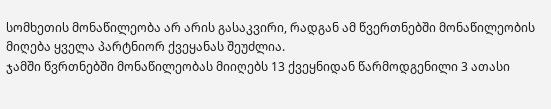სომხეთის მონაწილეობა არ არის გასაკვირი, რადგან ამ წვერთნებში მონაწილეობის მიღება ყველა პარტნიორ ქვეყანას შეუძლია.
ჯამში წვრთნებში მონაწილეობას მიიღებს 13 ქვეყნიდან წარმოდგენილი 3 ათასი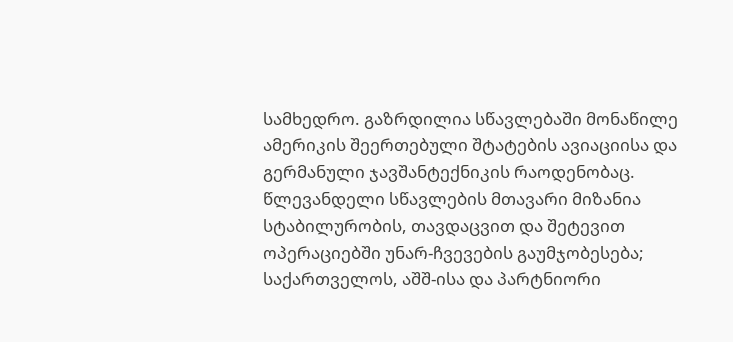სამხედრო. გაზრდილია სწავლებაში მონაწილე ამერიკის შეერთებული შტატების ავიაციისა და გერმანული ჯავშანტექნიკის რაოდენობაც.
წლევანდელი სწავლების მთავარი მიზანია სტაბილურობის, თავდაცვით და შეტევით ოპერაციებში უნარ-ჩვევების გაუმჯობესება; საქართველოს, აშშ-ისა და პარტნიორი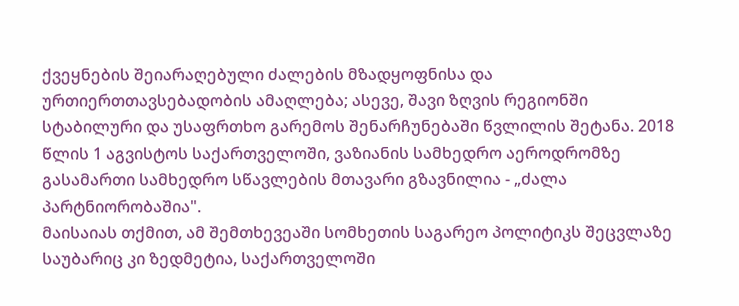ქვეყნების შეიარაღებული ძალების მზადყოფნისა და ურთიერთთავსებადობის ამაღლება; ასევე, შავი ზღვის რეგიონში სტაბილური და უსაფრთხო გარემოს შენარჩუნებაში წვლილის შეტანა. 2018 წლის 1 აგვისტოს საქართველოში, ვაზიანის სამხედრო აეროდრომზე გასამართი სამხედრო სწავლების მთავარი გზავნილია - „ძალა პარტნიორობაშია".
მაისაიას თქმით, ამ შემთხევეაში სომხეთის საგარეო პოლიტიკს შეცვლაზე საუბარიც კი ზედმეტია, საქართველოში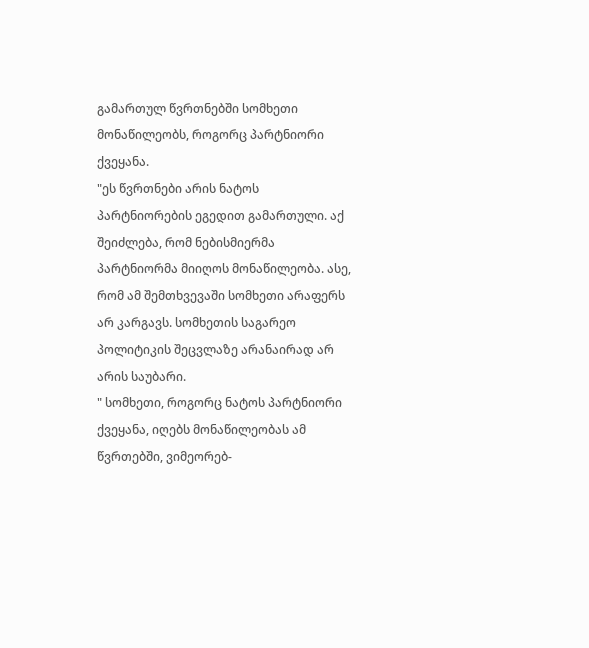გამართულ წვრთნებში სომხეთი მონაწილეობს, როგორც პარტნიორი ქვეყანა.
"ეს წვრთნები არის ნატოს პარტნიორების ეგედით გამართული. აქ შეიძლება, რომ ნებისმიერმა პარტნიორმა მიიღოს მონაწილეობა. ასე, რომ ამ შემთხვევაში სომხეთი არაფერს არ კარგავს. სომხეთის საგარეო პოლიტიკის შეცვლაზე არანაირად არ არის საუბარი.
" სომხეთი, როგორც ნატოს პარტნიორი ქვეყანა, იღებს მონაწილეობას ამ წვრთებში, ვიმეორებ-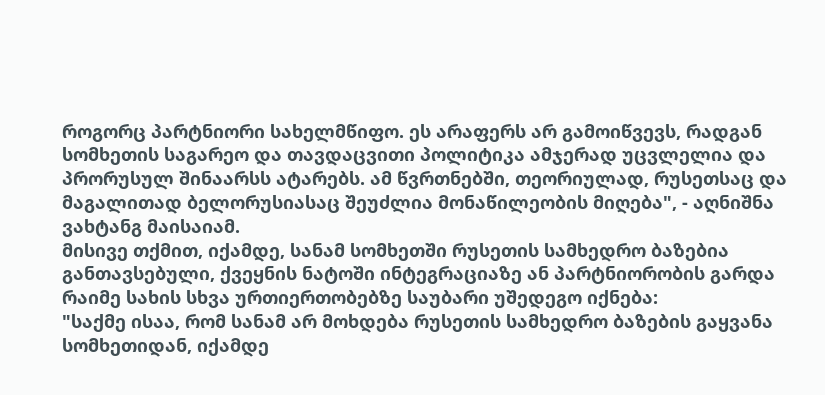როგორც პარტნიორი სახელმწიფო. ეს არაფერს არ გამოიწვევს, რადგან სომხეთის საგარეო და თავდაცვითი პოლიტიკა ამჯერად უცვლელია და პრორუსულ შინაარსს ატარებს. ამ წვრთნებში, თეორიულად, რუსეთსაც და მაგალითად ბელორუსიასაც შეუძლია მონაწილეობის მიღება", - აღნიშნა ვახტანგ მაისაიამ.
მისივე თქმით, იქამდე, სანამ სომხეთში რუსეთის სამხედრო ბაზებია განთავსებული, ქვეყნის ნატოში ინტეგრაციაზე ან პარტნიორობის გარდა რაიმე სახის სხვა ურთიერთობებზე საუბარი უშედეგო იქნება:
"საქმე ისაა, რომ სანამ არ მოხდება რუსეთის სამხედრო ბაზების გაყვანა სომხეთიდან, იქამდე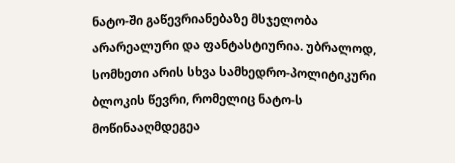ნატო-ში გაწევრიანებაზე მსჯელობა არარეალური და ფანტასტიურია. უბრალოდ, სომხეთი არის სხვა სამხედრო-პოლიტიკური ბლოკის წევრი, რომელიც ნატო-ს მოწინააღმდეგეა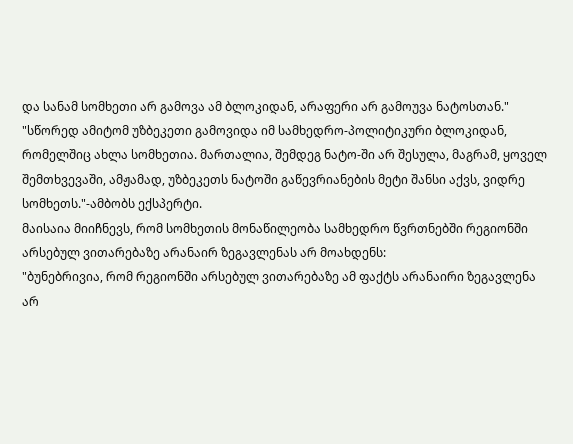და სანამ სომხეთი არ გამოვა ამ ბლოკიდან, არაფერი არ გამოუვა ნატოსთან."
"სწორედ ამიტომ უზბეკეთი გამოვიდა იმ სამხედრო-პოლიტიკური ბლოკიდან, რომელშიც ახლა სომხეთია. მართალია, შემდეგ ნატო-ში არ შესულა, მაგრამ, ყოველ შემთხვევაში, ამჟამად, უზბეკეთს ნატოში გაწევრიანების მეტი შანსი აქვს, ვიდრე სომხეთს."-ამბობს ექსპერტი.
მაისაია მიიჩნევს, რომ სომხეთის მონაწილეობა სამხედრო წვრთნებში რეგიონში არსებულ ვითარებაზე არანაირ ზეგავლენას არ მოახდენს:
"ბუნებრივია, რომ რეგიონში არსებულ ვითარებაზე ამ ფაქტს არანაირი ზეგავლენა არ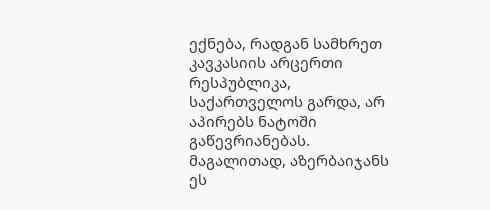ექნება, რადგან სამხრეთ კავკასიის არცერთი რესპუბლიკა, საქართველოს გარდა, არ აპირებს ნატოში გაწევრიანებას. მაგალითად, აზერბაიჯანს ეს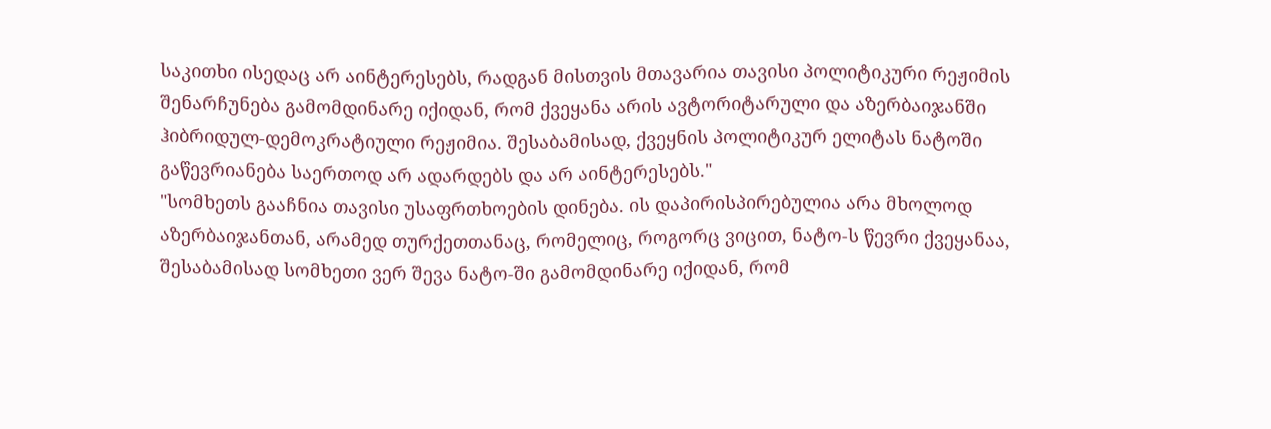საკითხი ისედაც არ აინტერესებს, რადგან მისთვის მთავარია თავისი პოლიტიკური რეჟიმის შენარჩუნება გამომდინარე იქიდან, რომ ქვეყანა არის ავტორიტარული და აზერბაიჯანში ჰიბრიდულ-დემოკრატიული რეჟიმია. შესაბამისად, ქვეყნის პოლიტიკურ ელიტას ნატოში გაწევრიანება საერთოდ არ ადარდებს და არ აინტერესებს."
"სომხეთს გააჩნია თავისი უსაფრთხოების დინება. ის დაპირისპირებულია არა მხოლოდ აზერბაიჯანთან, არამედ თურქეთთანაც, რომელიც, როგორც ვიცით, ნატო-ს წევრი ქვეყანაა, შესაბამისად სომხეთი ვერ შევა ნატო-ში გამომდინარე იქიდან, რომ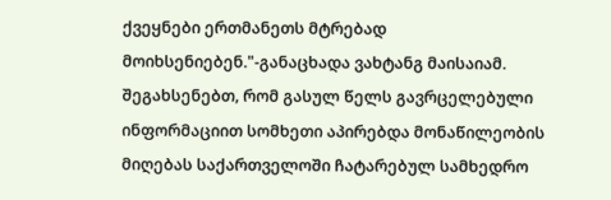ქვეყნები ერთმანეთს მტრებად მოიხსენიებენ."-განაცხადა ვახტანგ მაისაიამ.
შეგახსენებთ, რომ გასულ წელს გავრცელებული ინფორმაციით სომხეთი აპირებდა მონაწილეობის მიღებას საქართველოში ჩატარებულ სამხედრო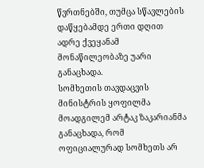წვრთნებში, თუმცა სწავლების დაწყებამდე ერთი დღით ადრე ქვეყანამ მონაწილეობაზე უარი განაცხადა.
სომხეთის თავდაცვის მინისტრის ყოფილმა მოადგილემ არტაკ ზაკარიანმა განაცხადა, რომ ოფიციალურად სომხეთს არ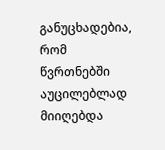განუცხადებია, რომ წვრთნებში აუცილებლად მიიღებდა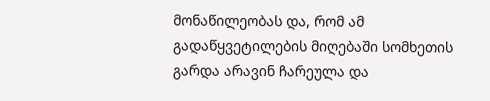მონაწილეობას და, რომ ამ გადაწყვეტილების მიღებაში სომხეთის გარდა არავინ ჩარეულა და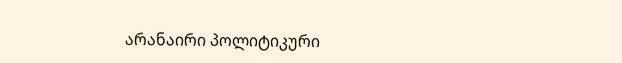არანაირი პოლიტიკური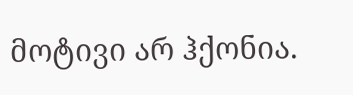მოტივი არ ჰქონია.